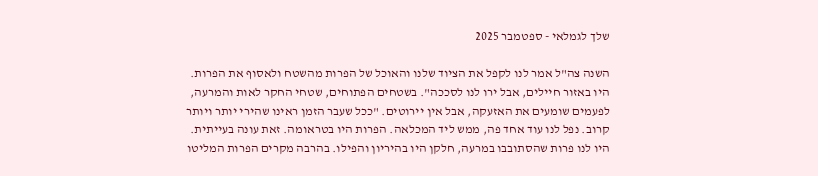שלך לגמלאי - ספטמבר 2025

השנה צה"ל אמר לנו לקפל את הציוד שלנו והאוכל של הפרות מהשטח ולאסוף את הפרות. היו באזור חיילים, אבל ירו לנו לסככה". בשטחים הפתוחים, שטחי החקר לאות והמרעה, לפעמים שומעים את האזעקה, אבל אין יירוטים. "ככל שעבר הזמן ראינו שהירי יותר ויותר קרוב. נפל לנו עוד אחד פה, ממש ליד המכלאה. הפרות היו בטראומה. זאת עונה בעייתית. היו לנו פרות שהסתובבו במרעה, חלקן היו בהיריון והפילו. בהרבה מקרים הפרות המליטו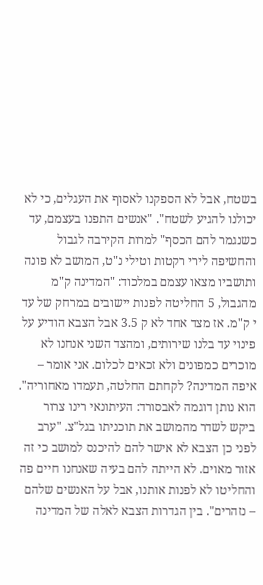בשטח, אבל לא הספקנו לאסוף את העגלים, כי לא יכולנו להגיע לשטח". "אנשים התפנו בעצמם, עד כשנגמר להם הכסף" למרות הקירבה לגבול והחשיפה לירי רקטות וטילי נ"ט, המושב לא פונה ותושביו מצאו עצמם במלכוד: "המדינה ק"מ מהגבול, 5 החליטה לפנות יישובים במרחק של עד י ק"מ. אז מצד אחד לא ק 3.5 אבל הצבא הודיע על פינוי עד בלנו שירותים, ומהצד השני אנחנו לא מוכרים כמפונים ולא זכאים לכלום. אני אומר – איפה המדינה? לקחתם החלטה, תעמדו מאחוריה". הוא נותן דוגמה לאבסורד: העיתונאי רינו צרור ביקש לשדר מהמושב את תוכניתו בגל"צ. "ערב לפני כן הצבא לא אישר להם להיכנס למושב כי זה אזור מאוים. לא הייתה להם בעיה שאנחנו חיים פה והחליטו לא לפנות אותנו, אבל על האנשים שלהם – נזהרים". בין הגדרות הצבא לאלה של המדינה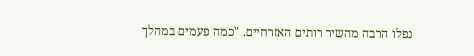נפלו הרבה מהשיר רותים האזרחיים. "כמה פעמים במהלך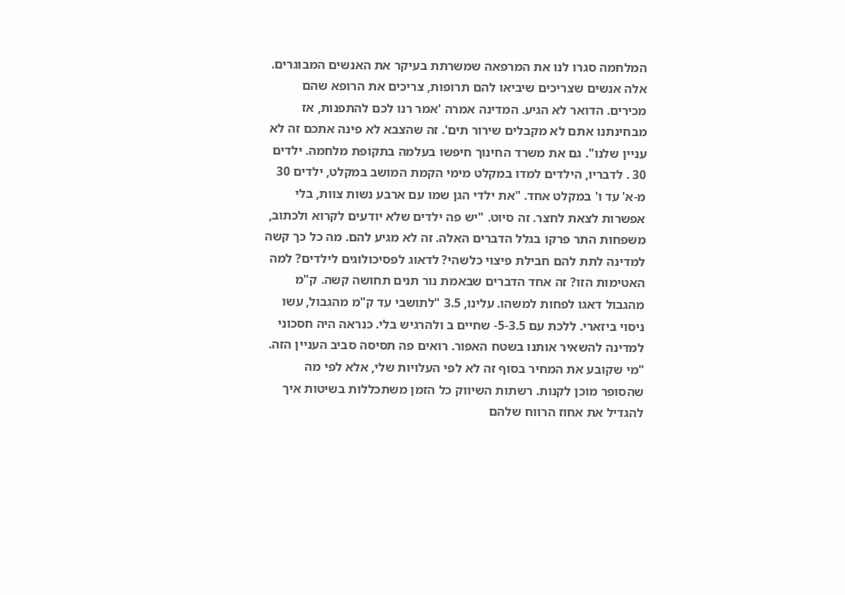המלחמה סגרו לנו את המרפאה שמשרתת בעיקר את האנשים המבוגרים. אלה אנשים שצריכים שיביאו להם תרופות, צריכים את הרופא שהם מכירים. הדואר לא הגיע. המדינה אמרה 'אמר רנו לכם להתפנות, אז מבחינתנו אתם לא מקבלים שירור תים'. זה שהצבא לא פינה אתכם זה לא עניין שלנו". גם את משרד החינוך חיפשו בעלמה בתקופת מלחמה. ילדים 30 . לדבריו, הילדים למדו במקלט מימי הקמת המושב במקלט, ילדים 30 מ-א' עד ו' במקלט אחד. "את ילדי הגן שמו עם ארבע נשות צוות, בלי אפשרות לצאת לחצר. זה סיוט. "יש פה ילדים שלא יודעים לקרוא ולכתוב, משפחות התר פרקו בגלל הדברים האלה. זה לא מגיע להם. מה כל כך קשה למדינה לתת להם חבילת פיצוי כלשהי? לדאוג לפסיכולוגים לילדים? למה האטימות הזו? זה אחד הדברים שבאמת נור תנים תחושה קשה. ק"מ מהגבול דאגו לפחות למשהו. עלינו, 3.5 "לתושבי עד ק"מ מהגבול, עשו ניסוי ביזארי. ללכת עם 5-3.5- שחיים ב ולהרגיש בלי. כנראה היה חסכוני למדינה להשאיר אותנו בשטח האפור. רואים פה תסיסה סביב העניין הזה. "מי שקובע את המחיר בסוף זה לא לפי העלויות שלי, אלא לפי מה שהסופר מוכן לקנות. רשתות השיווק כל הזמן משתכללות בשיטות איך להגדיל את אחוז הרווח שלהם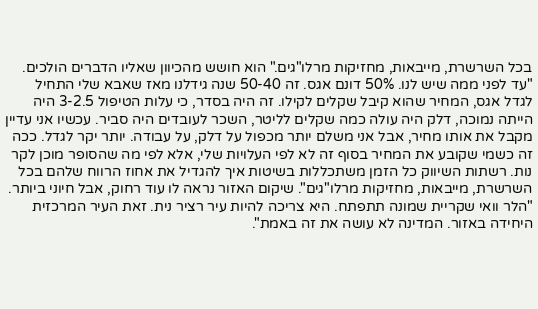בכל השרשרת, מייבאות, מחזיקות מרלו"גים." הוא חושש מהכיוון שאליו הדברים הולכים. "עד לפני ממה שיש לנו. 50% דונם אגס. זה 50-40 שנה גידלנו מאז שאבא שלי התחיל לגדל אגס, המחיר שהוא קיבל שקלים לקילו. זה היה בסדר, כי עלות הטיפול 3-2.5 היה הייתה נמוכה, דלק היה עולה כמה שקלים לליטר, השכר לעובדים היה סביר. עכשיו אני עדיין מקבל את אותו מחיר, אבל אני משלם יותר מכפול על דלק, על עבודה. יותר יקר לגדל. ככה זה כשמי שקובע את המחיר בסוף זה לא לפי העלויות שלי, אלא לפי מה שהסופר מוכן לקר נות. רשתות השיווק כל הזמן משתכללות בשיטות איך להגדיל את אחוז הרווח שלהם בכל השרשרת, מייבאות, מחזיקות מרלו"גים". שיקום האזור נראה לו עוד רחוק, אבל חיוני ביותר. "הלר וואי שקריית שמונה תתפתח. היא צריכה להיות עיר רציר נית. זאת העיר המרכזית היחידה באזור. המדינה לא עושה את זה באמת".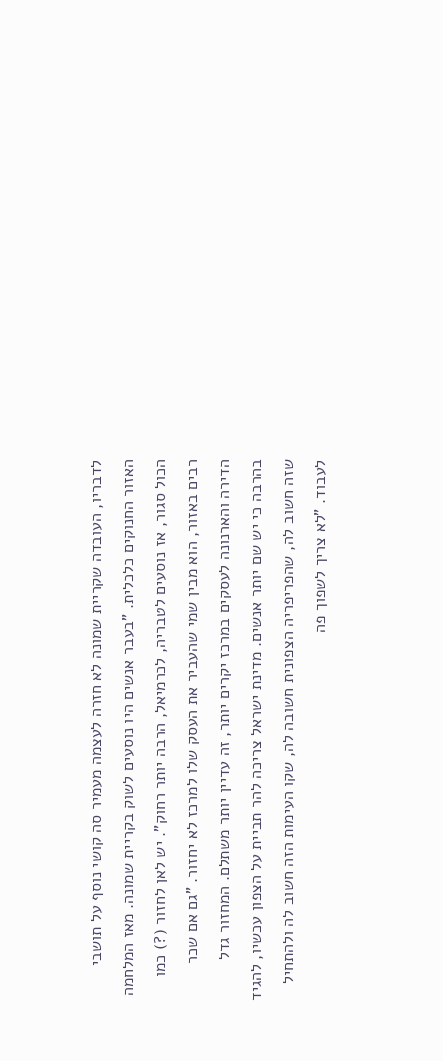לדבריו, העובדה שקריית שמונה לא חזרה לעצמה מעמיר סה קושי נוסף על תושבי האזור החנוקים כלכלית. "בעבר אנשים היו נוסעים לשוק בקריית שמונה. מאז המלחמה הכול סגור, אז נוסעים לטבריה, לכרמיאל, הרבה יותר רחוק". יש לאן לחזור (?) כמו רבים באזור, הוא מבין שמי שהעביר את העסק שלו למרכז לא יחזור. "גם אם שכר הדירה והארנונה לעסקים במרכז יקרים יותר, זה עדיין יותר משתלם. המחזור גדל בהרבה כי יש שם יותר אנשים. מדינת ישראל צריכה להר תביית על הצפון עכשיו, להגיד שזה חשוב לה, שהפריפריה הצפונית חשובה לה, שקו העימות הזה חשוב לה ולהתחיל לעבוד. "לא צריך לשפוך פה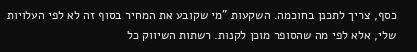כסף, צריך לתכנן בחוכמה. השקעות "מי שקובע את המחיר בסוף זה לא לפי העלויות שלי, אלא לפי מה שהסופר מוכן לקנות. רשתות השיווק כל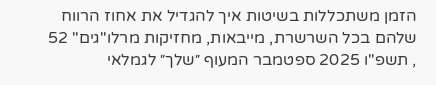הזמן משתכללות בשיטות איך להגדיל את אחוז הרווח שלהם בכל השרשרת, מייבאות, מחזיקות מרלו"גים" 52 , תשפ"ו 2025 ספטמבר המעוף ״שלך״ לגמלאי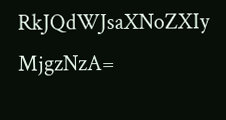RkJQdWJsaXNoZXIy MjgzNzA=